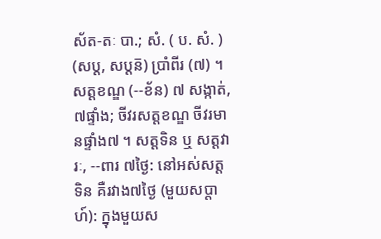ស័ត-តៈ បា.; សំ. ( ប. សំ. ) (សប្ត, សប្តន៑) ប្រាំពីរ (៧) ។ សត្តខណ្ឌ (--ខ័ន) ៧ សង្កាត់, ៧ផ្ទាំង; ចីវរសត្តខណ្ឌ ចីវរមានផ្ទាំង៧ ។ សត្តទិន ឬ សត្តវារៈ, --ពារ ៧ថ្ងៃ: នៅអស់សត្តទិន គឺរវាង៧ថ្ងៃ (មួយសប្តាហ៍): ក្នុងមួយស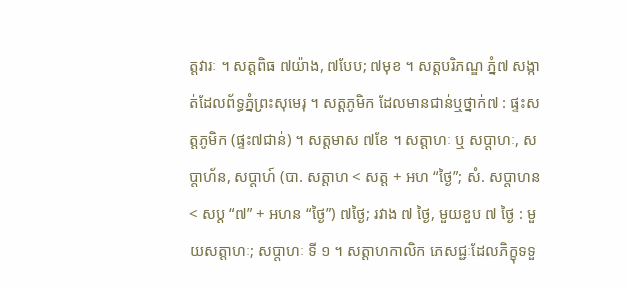ត្តវារៈ ។ សត្តពិធ ៧យ៉ាង, ៧បែប; ៧មុខ ។ សត្តបរិភណ្ឌ ភ្នំ៧ សង្កាត់ដែលព័ទ្ធភ្នំព្រះសុមេរុ ។ សត្តភូមិក ដែលមានជាន់ឬថ្នាក់៧ : ផ្ទះសត្តភូមិក (ផ្ទះ៧ជាន់) ។ សត្តមាស ៧ខែ ។ សត្តាហៈ ឬ សប្តាហៈ, សប្តាហ័ន, សប្តាហ៍ (បា. សត្តាហ < សត្ត + អហ “ថ្ងៃ”; សំ. សប្តាហន < សប្ត “៧” + អហន “ថ្ងៃ”) ៧ថ្ងៃ; រវាង ៧ ថ្ងៃ, មួយខួប ៧ ថ្ងៃ : មួយសត្តាហៈ; សប្តាហៈ ទី ១ ។ សត្តាហកាលិក ភេសជ្ជៈដែលភិក្ខុទទួ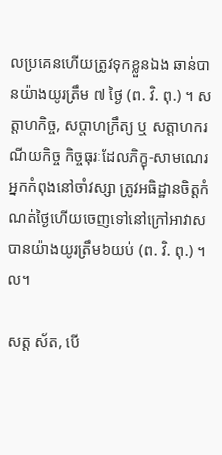លប្រគេនហើយត្រូវទុកខ្លួនឯង ឆាន់បានយ៉ាងយូរត្រឹម ៧ ថ្ងៃ (ព. វិ. ពុ.) ។ សត្តាហកិច្ច, សប្តាហក្រឹត្យ ឬ សត្តាហករណីយកិច្ច កិច្ចធុរៈដែលភិក្ខុ-សាមណេរ អ្នកកំពុងនៅចាំវស្សា ត្រូវអធិដ្ឋានចិត្តកំណត់ថ្ងៃហើយចេញទៅនៅក្រៅអាវាសបានយ៉ាងយូរត្រឹម៦យប់ (ព. វិ. ពុ.) ។ល។

សត្ត ស័ត, បើ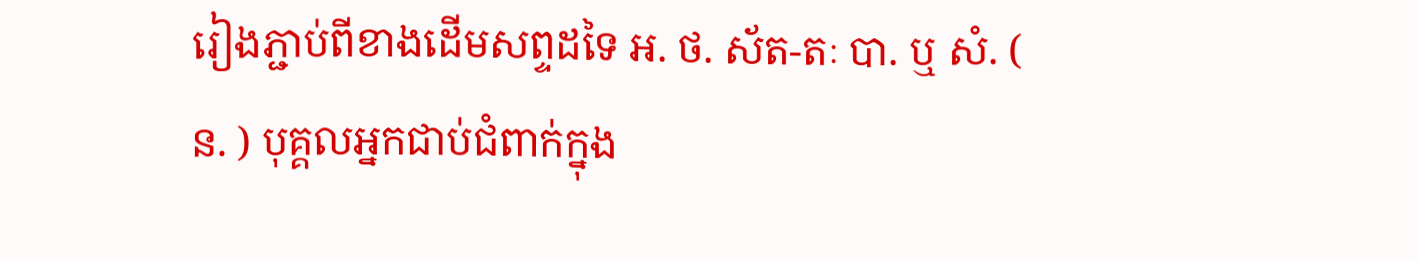រៀងភ្ជាប់ពីខាងដើមសព្ទដទៃ អ. ថ. ស័ត-តៈ បា. ឬ សំ. ( ន. ) បុគ្គលអ្នកជាប់ជំពាក់ក្នុង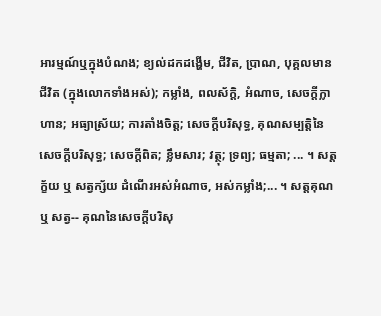អារម្មណ៍ឬក្នុងបំណង; ខ្យល់ដកដង្ហើម, ជីវិត, ប្រាណ, បុគ្គលមានជីវិត (ក្នុងលោកទាំងអស់); កម្លាំង, ពលស័ក្ដិ, អំណាច, សេចក្ដីក្លាហាន; អធ្យាស្រ័យ; ការតាំងចិត្ត; សេចក្ដីបរិសុទ្ធ, គុណសម្បត្តិនៃសេចក្ដីបរិសុទ្ធ; សេចក្ដីពិត; ខ្លឹមសារ; វត្ថុ; ទ្រព្យ; ធម្មតា; ... ។ សត្តក្ខ័យ ឬ សត្វក្ស័យ ដំណើរអស់អំណាច, អស់កម្លាំង;... ។ សត្តគុណ ឬ សត្វ-- គុណនៃសេចក្ដីបរិសុ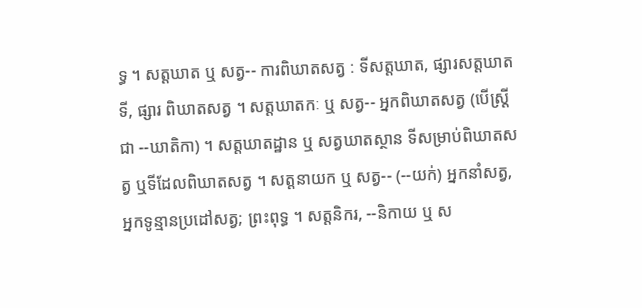ទ្ធ ។ សត្តឃាត ឬ សត្វ-- ការពិឃាតសត្វ : ទីសត្តឃាត, ផ្សារសត្តឃាត ទី, ផ្សារ ពិឃាតសត្វ ។ សត្តឃាតកៈ ឬ សត្វ-- អ្នកពិឃាតសត្វ (បើស្ត្រីជា --ឃាតិកា) ។ សត្តឃាតដ្ឋាន ឬ សត្វឃាតស្ថាន ទីសម្រាប់ពិឃាតសត្វ ឬទីដែលពិឃាតសត្វ ។ សត្តនាយក ឬ សត្វ-- (--យក់) អ្នកនាំសត្វ, អ្នកទូន្មានប្រដៅសត្វ; ព្រះពុទ្ធ ។ សត្តនិករ, --និកាយ ឬ ស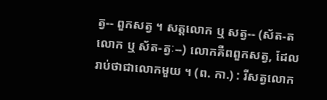ត្វ-- ពួកសត្វ ។ សត្តលោក ឬ សត្វ-- (ស័ត-ត លោក ឬ ស័ត-ត្វៈ--) លោកគឺពពួកសត្វ, ដែលរាប់ថាជាលោកមួយ ។ (ព. កា.) : រីសត្វលោក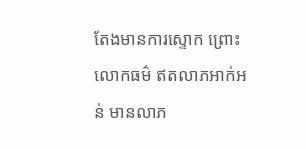តែងមានការស្ទោក ព្រោះលោកធម៌ ឥតលាភអាក់អន់ មានលាភ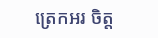ត្រេកអរ ចិត្ត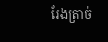រែងត្រាច់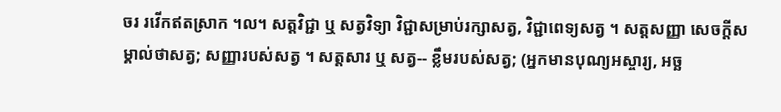ចរ រវើកឥតស្រាក ។ល។ សត្តវិជ្ជា ឬ សត្វវិទ្យា វិជ្ជាសម្រាប់រក្សាសត្វ, វិជ្ជាពេទ្យសត្វ ។ សត្តសញ្ញា សេចក្ដីសម្គាល់ថាសត្វ; សញ្ញារបស់សត្វ ។ សត្តសារ ឬ សត្វ-- ខ្លឹមរបស់សត្វ; (អ្នកមានបុណ្យអស្ចារ្យ, អច្ឆ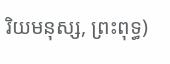រិយមនុស្ស, ព្រះពុទ្ធ)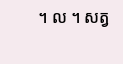។ ល ។ សត្វ